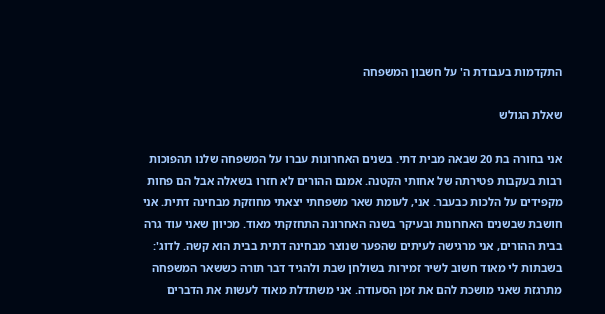התקדמות בעבודת ה' על חשבון המשפחה

שאלת הגולש

אני בחורה בת 20 שבאה מבית דתי. בשנים האחרונות עברו על המשפחה שלנו תהפוכות רבות בעקבות פטירתה של אחותי הקטנה. אמנם ההורים לא חזרו בשאלה אבל הם פחות מקפידים על הלכות כבעבר. אני, לעומת שאר משפחתי יצאתי מחוזקת מבחינה דתית. אני חושבת שבשנים האחרונות ובעיקר בשנה האחרונה התחזקתי מאוד. מכיוון שאני עוד גרה בבית ההורים, אני מרגישה לעיתים שהפער שנוצר מבחינה דתית בבית הוא קשה. לדוג': בשבתות לי מאוד חשוב לשיר זמירות בשולחן שבת ולהגיד דבר תורה כששאר המשפחה מתרגזת שאני מושכת להם את זמן הסעודה. אני משתדלת מאוד לעשות את הדברים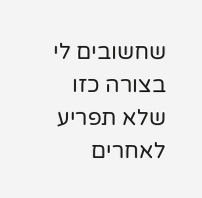שחשובים לי בצורה כזו שלא תפריע לאחרים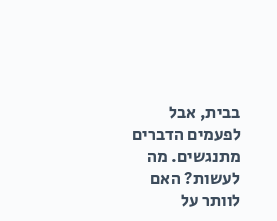בבית, אבל לפעמים הדברים מתנגשים. מה לעשות? האם לוותר על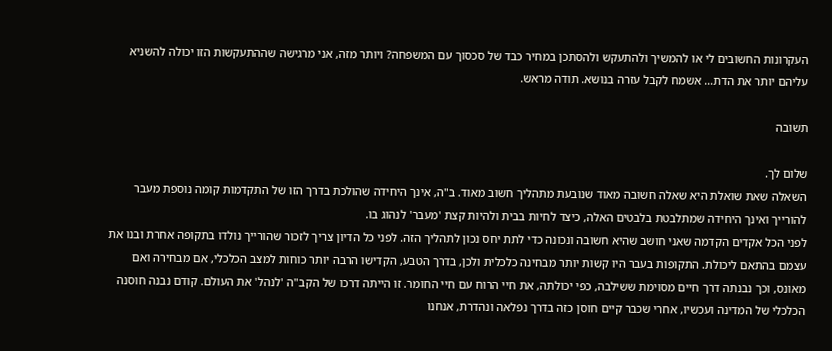העקרונות החשובים לי או להמשיך ולהתעקש ולהסתכן במחיר כבד של סכסוך עם המשפחה? ויותר מזה, אני מרגישה שההתעקשות הזו יכולה להשניא עליהם יותר את הדת… אשמח לקבל עזרה בנושא. תודה מראש.

תשובה

שלום לך.
השאלה שאת שואלת היא שאלה חשובה מאוד שנובעת מתהליך חשוב מאוד. ב"ה, אינך היחידה שהולכת בדרך הזו של התקדמות קומה נוספת מעבר להורייך ואינך היחידה שמתלבטת בלבטים האלה, כיצד לחיות בבית ולהיות קצת 'מעבר' לנהוג בו.
לפני הכל אקדים הקדמה שאני חושב שהיא חשובה ונכונה כדי לתת יחס נכון לתהליך הזה. לפני כל הדיון צריך לזכור שהורייך נולדו בתקופה אחרת ובנו את עצמם בהתאם ליכולת. התקופות בעבר היו קשות יותר מבחינה כלכלית ולכן, בדרך הטבע, הקדישו הרבה יותר כוחות למצב הכלכלי, אם מבחירה ואם מאונס, וכך נבנתה דרך חיים מסוימת ששילבה, כפי יכולתה, את חיי הרוח עם חיי החומר. זו הייתה דרכו של הקב"ה 'לנהל' את העולם. קודם נבנה חוסנה הכלכלי של המדינה ועכשיו, אחרי שכבר קיים חוסן כזה בדרך נפלאה ונהדרת, אנחנו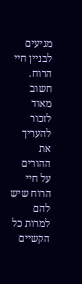מגיעים לבניין חיי הרוח. חשוב מאוד לזכור להעריך את ההורים על חיי הרוח שיש להם למרות כל הקשיים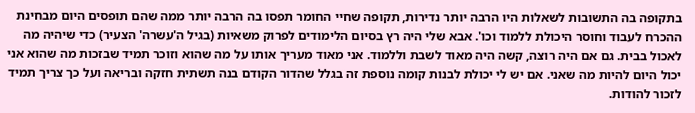בתקופה בה התשובות לשאלות היו הרבה יותר נדירות, תקופה שחיי החומר תפסו בה הרבה יותר ממה שהם תופסים היום מבחינת ההכרח לעבוד וחוסר היכולת ללמוד וכו'. אבא שלי היה רץ בסיום הלימודים לפרוק משאיות (בגיל ה'עשרה' הצעיר) כדי שיהיה מה לאכול בבית. גם אם היה רוצה, קשה היה מאוד לשבת וללמוד. אני מאוד מעריך אותו על מה שהוא וזוכר תמיד שבזכות מה שהוא אני יכול היום להיות מה שאני. אם יש לי יכולת לבנות קומה נוספת זה בגלל שהדור הקודם בנה תשתית חזקה ובריאה ועל כך צריך תמיד לזכור להודות.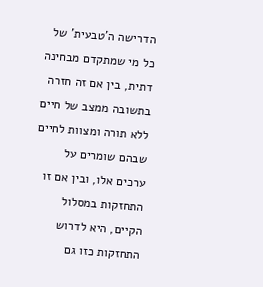הדרישה ה'טבעית' של כל מי שמתקדם מבחינה דתית, בין אם זה חזרה בתשובה ממצב של חיים ללא תורה ומצוות לחיים שבהם שומרים על ערכים אלו, ובין אם זו התחזקות במסלול הקיים, היא לדרוש התחזקות כזו גם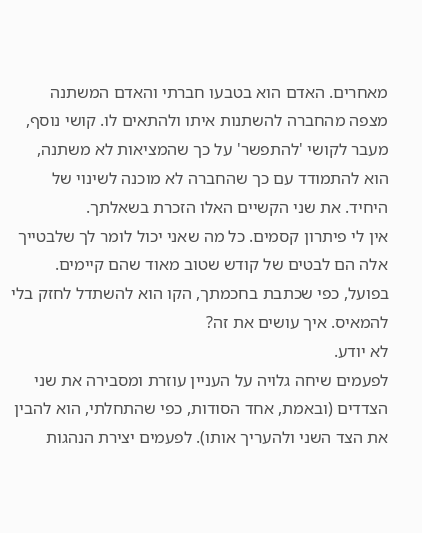מאחרים. האדם הוא בטבעו חברתי והאדם המשתנה מצפה מהחברה להשתנות איתו ולהתאים לו. קושי נוסף, מעבר לקושי 'להתפשר' על כך שהמציאות לא משתנה, הוא להתמודד עם כך שהחברה לא מוכנה לשינוי של היחיד. את שני הקשיים האלו הזכרת בשאלתך.
אין לי פיתרון קסמים. כל מה שאני יכול לומר לך שלבטייך אלה הם לבטים של קודש שטוב מאוד שהם קיימים. בפועל, כפי שכתבת בחכמתך, הקו הוא להשתדל לחזק בלי להמאיס. איך עושים את זה?
לא יודע.
לפעמים שיחה גלויה על העניין עוזרת ומסבירה את שני הצדדים (ובאמת, אחד הסודות, כפי שהתחלתי, הוא להבין את הצד השני ולהעריך אותו). לפעמים יצירת הנהגות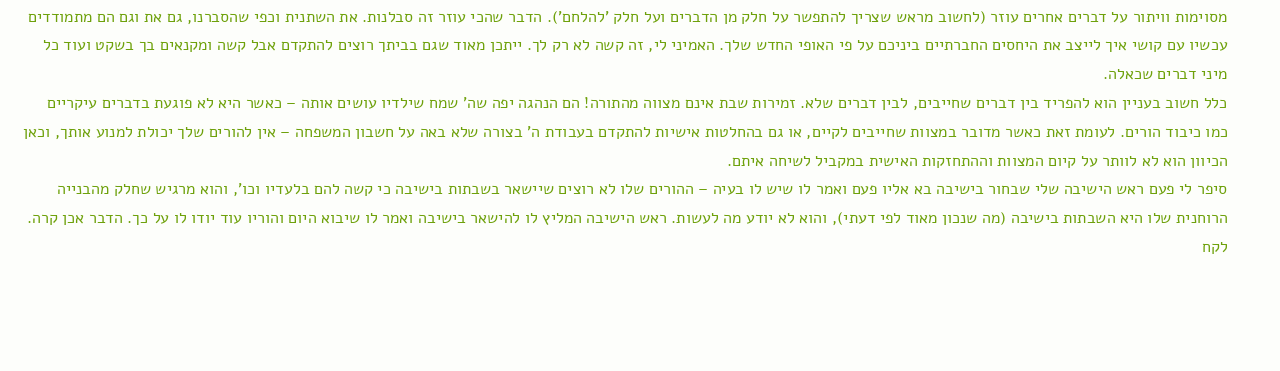מסוימות וויתור על דברים אחרים עוזר (לחשוב מראש שצריך להתפשר על חלק מן הדברים ועל חלק 'להלחם'). הדבר שהכי עוזר זה סבלנות. את השתנית וכפי שהסברנו, גם את וגם הם מתמודדים עכשיו עם קושי איך לייצב את היחסים החברתיים ביניכם על פי האופי החדש שלך. האמיני לי, זה קשה לא רק לך. ייתכן מאוד שגם בביתך רוצים להתקדם אבל קשה ומקנאים בך בשקט ועוד כל מיני דברים שכאלה.
כלל חשוב בעניין הוא להפריד בין דברים שחייבים, לבין דברים שלא. זמירות שבת אינם מצווה מהתורה! הם הנהגה יפה שה' שמח שילדיו עושים אותה – כאשר היא לא פוגעת בדברים עיקריים כמו כיבוד הורים. לעומת זאת כאשר מדובר במצוות שחייבים לקיים, או גם בהחלטות אישיות להתקדם בעבודת ה' בצורה שלא באה על חשבון המשפחה – אין להורים שלך יכולת למנוע אותך, וכאן הכיוון הוא לא לוותר על קיום המצוות וההתחזקות האישית במקביל לשיחה איתם.
סיפר לי פעם ראש הישיבה שלי שבחור בישיבה בא אליו פעם ואמר לו שיש לו בעיה – ההורים שלו לא רוצים שיישאר בשבתות בישיבה כי קשה להם בלעדיו וכו', והוא מרגיש שחלק מהבנייה הרוחנית שלו היא השבתות בישיבה (מה שנכון מאוד לפי דעתי), והוא לא יודע מה לעשות. ראש הישיבה המליץ לו להישאר בישיבה ואמר לו שיבוא היום והוריו עוד יודו לו על כך. הדבר אכן קרה. לקח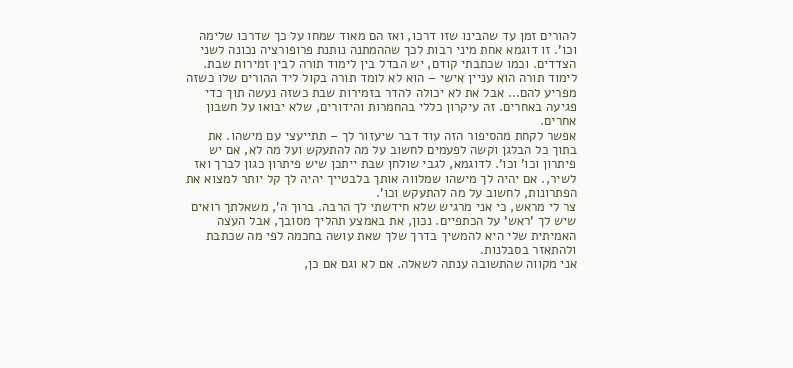להורים זמן עד שהבינו שזו דרכו, ואז הם מאוד שמחו על כך שדרכו שלימה וכו'. זו דוגמא אחת מיני רבות לכך שההמתנה נותנת פרופורציה נכונה לשני הצדדים. וכמו שכתבתי קודם, יש הבדל בין לימוד תורה לבין זמירות שבת. לימוד תורה הוא עניין אישי – הוא לא לומד תורה בקול ליד ההורים שלו כשזה מפריע להם… אבל את לא יכולה להדר בזמירות שבת כשזה נעשה תוך כדי פגיעה באחרים. זה עיקרון כללי בהחמרות והידורים, שלא יבואו על חשבון אחרים.
אפשר לקחת מהסיפור הזה עוד דבר שיעזור לך – תתייעצי עם מישהו. את בתוך כל הבלגן וקשה לפעמים לחשוב על מה להתעקש ועל מה לא, אם יש פיתרון וכו' וכו'. לדוגמא, לגבי שולחן שבת ייתכן שיש פיתרון כגון לברך ואז לשיר,. אם יהיה לך מישהו שמלווה אותך בלבטייך יהיה לך קל יותר למצוא את הפתרונות, לחשוב על מה להתעקש וכו'.
צר לי מראש, כי אני מרגיש שלא חידשתי לך הרבה. ברוך ה', משאלתך רואים שיש לך 'ראש' על הכתפיים. נכון, את באמצע תהליך מסובך, אבל העצה האמיתית שלי היא להמשיך בדרך שלך שאת עושה בחכמה לפי מה שכתבת ולהתאזר בסבלנות.
אני מקווה שהתשובה ענתה לשאלה. אם לא וגם אם כן,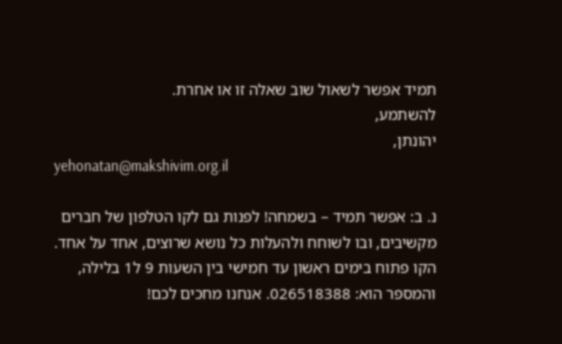תמיד אפשר לשאול שוב שאלה זו או אחרת.
להשתמע,
יהונתן,
yehonatan@makshivim.org.il

נ. ב: אפשר תמיד – בשמחה! לפנות גם לקו הטלפון של חברים מקשיבים, ובו לשוחח ולהעלות כל נושא שרוצים, אחד על אחד. הקו פתוח בימים ראשון עד חמישי בין השעות 9 ל1 בלילה, והמספר הוא: 026518388. אנחנו מחכים לכם!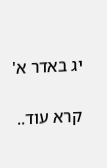יג באדר א'

קרא עוד..